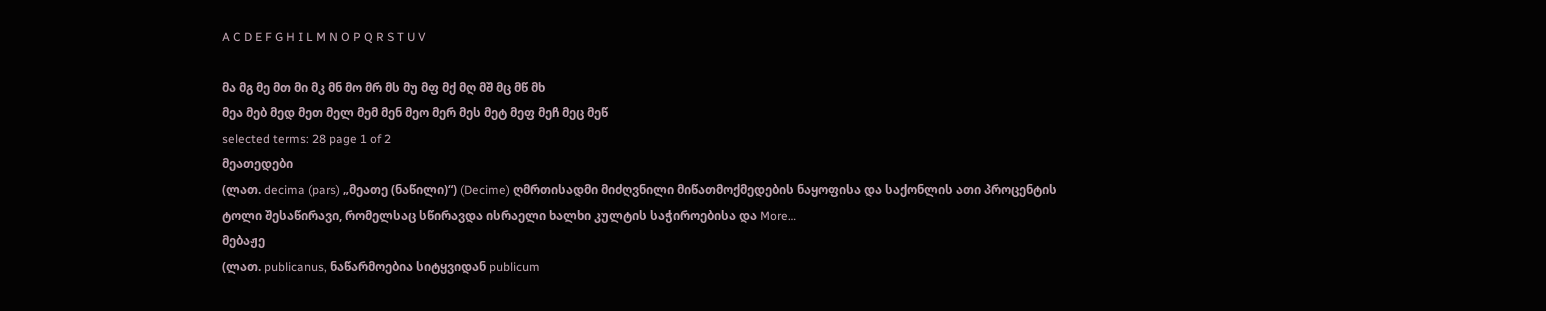A C D E F G H I L M N O P Q R S T U V

მა მგ მე მთ მი მკ მნ მო მრ მს მუ მფ მქ მღ მშ მც მწ მხ
მეა მებ მედ მეთ მელ მემ მენ მეო მერ მეს მეტ მეფ მეჩ მეც მეწ
selected terms: 28 page 1 of 2
მეათედები
(ლათ. decima (pars) „მეათე (ნაწილი)“) (Decime) ღმრთისადმი მიძღვნილი მიწათმოქმედების ნაყოფისა და საქონლის ათი პროცენტის ტოლი შესაწირავი, რომელსაც სწირავდა ისრაელი ხალხი კულტის საჭიროებისა და More…
მებაჟე
(ლათ. publicanus, ნაწარმოებია სიტყვიდან publicum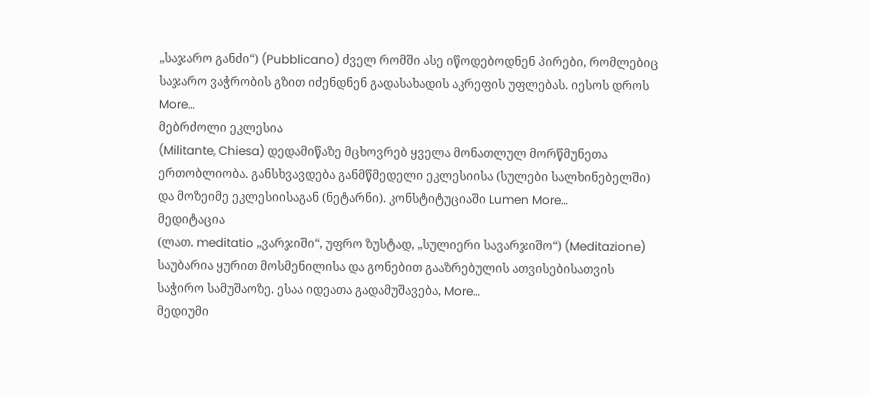„საჯარო განძი“) (Pubblicano) ძველ რომში ასე იწოდებოდნენ პირები, რომლებიც საჯარო ვაჭრობის გზით იძენდნენ გადასახადის აკრეფის უფლებას. იესოს დროს More…
მებრძოლი ეკლესია
(Militante, Chiesa) დედამიწაზე მცხოვრებ ყველა მონათლულ მორწმუნეთა ერთობლიობა. განსხვავდება განმწმედელი ეკლესიისა (სულები სალხინებელში) და მოზეიმე ეკლესიისაგან (ნეტარნი). კონსტიტუციაში Lumen More…
მედიტაცია
(ლათ. meditatio „ვარჯიში“, უფრო ზუსტად, „სულიერი სავარჯიშო“) (Meditazione) საუბარია ყურით მოსმენილისა და გონებით გააზრებულის ათვისებისათვის საჭირო სამუშაოზე. ესაა იდეათა გადამუშავება, More…
მედიუმი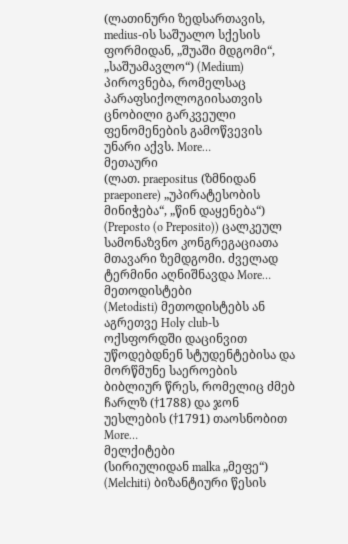(ლათინური ზედსართავის, medius-ის საშუალო სქესის ფორმიდან, „შუაში მდგომი“, „საშუამავლო“) (Medium) პიროვნება, რომელსაც პარაფსიქოლოგიისათვის ცნობილი გარკვეული ფენომენების გამოწვევის უნარი აქვს. More…
მეთაური
(ლათ. praepositus (ზმნიდან praeponere) „უპირატესობის მინიჭება“, „წინ დაყენება“) (Preposto (o Preposito)) ცალკეულ სამონაზვნო კონგრეგაციათა მთავარი ზემდგომი. ძველად ტერმინი აღნიშნავდა More…
მეთოდისტები
(Metodisti) მეთოდისტებს ან აგრეთვე Holy club-ს ოქსფორდში დაცინვით უწოდებდნენ სტუდენტებისა და მორწმუნე საეროების ბიბლიურ წრეს, რომელიც ძმებ ჩარლზ (†1788) და ჯონ უესლების (†1791) თაოსნობით More…
მელქიტები
(სირიულიდან malka „მეფე“) (Melchiti) ბიზანტიური წესის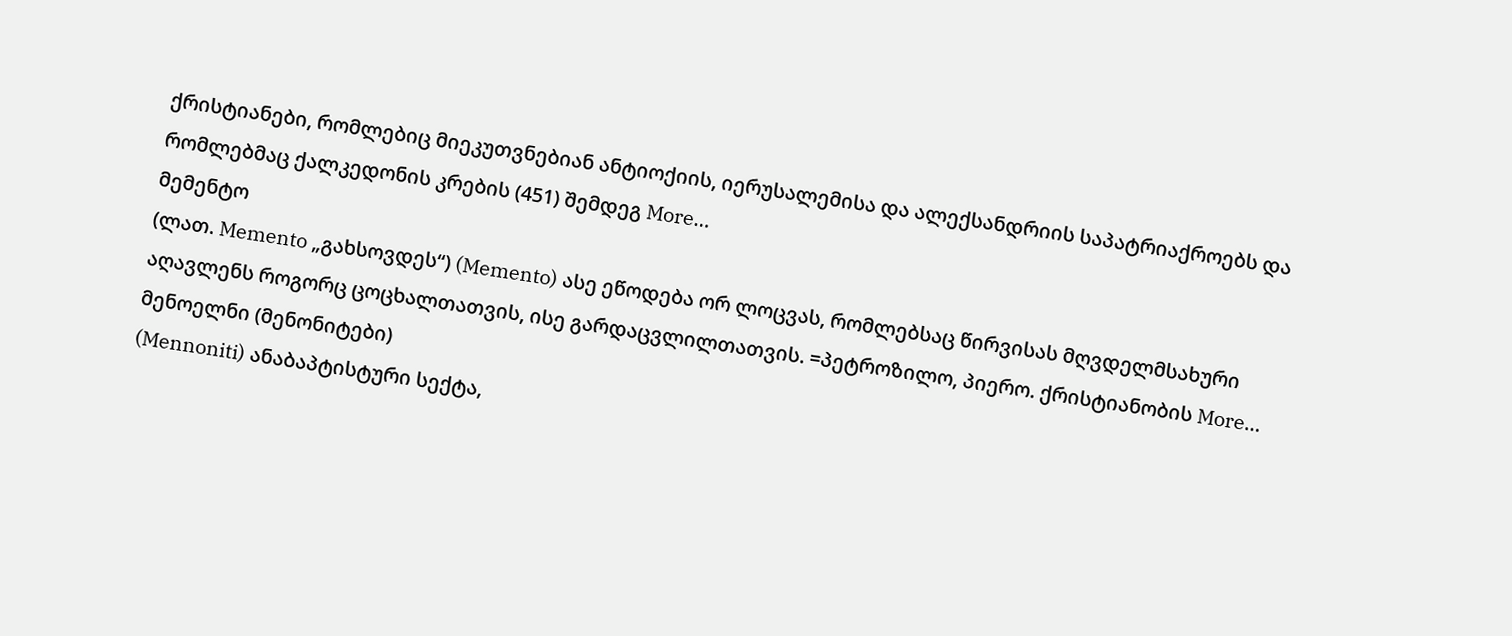ქრისტიანები, რომლებიც მიეკუთვნებიან ანტიოქიის, იერუსალემისა და ალექსანდრიის საპატრიაქროებს და რომლებმაც ქალკედონის კრების (451) შემდეგ More…
მემენტო
(ლათ. Memento „გახსოვდეს“) (Memento) ასე ეწოდება ორ ლოცვას, რომლებსაც წირვისას მღვდელმსახური აღავლენს როგორც ცოცხალთათვის, ისე გარდაცვლილთათვის. =პეტროზილო, პიერო. ქრისტიანობის More…
მენოელნი (მენონიტები)
(Mennoniti) ანაბაპტისტური სექტა,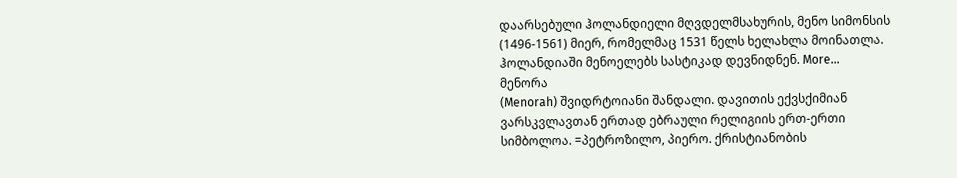დაარსებული ჰოლანდიელი მღვდელმსახურის, მენო სიმონსის (1496-1561) მიერ, რომელმაც 1531 წელს ხელახლა მოინათლა. ჰოლანდიაში მენოელებს სასტიკად დევნიდნენ. More…
მენორა
(Menorah) შვიდრტოიანი შანდალი. დავითის ექვსქიმიან ვარსკვლავთან ერთად ებრაული რელიგიის ერთ-ერთი სიმბოლოა. =პეტროზილო, პიერო. ქრისტიანობის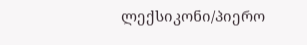ლექსიკონი/პიერო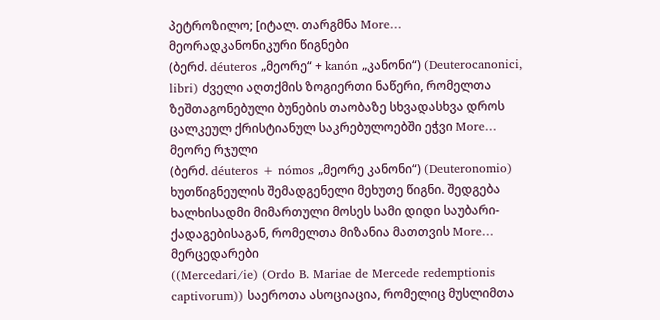პეტროზილო; [იტალ. თარგმნა More…
მეორადკანონიკური წიგნები
(ბერძ. déuteros „მეორე“ + kanón „კანონი“) (Deuterocanonici, libri) ძველი აღთქმის ზოგიერთი ნაწერი, რომელთა ზეშთაგონებული ბუნების თაობაზე სხვადასხვა დროს ცალკეულ ქრისტიანულ საკრებულოებში ეჭვი More…
მეორე რჯული
(ბერძ. déuteros + nómos „მეორე კანონი“) (Deuteronomio) ხუთწიგნეულის შემადგენელი მეხუთე წიგნი. შედგება ხალხისადმი მიმართული მოსეს სამი დიდი საუბარი-ქადაგებისაგან, რომელთა მიზანია მათთვის More…
მერცედარები
((Mercedari/ie) (Ordo B. Mariae de Mercede redemptionis captivorum)) საეროთა ასოციაცია, რომელიც მუსლიმთა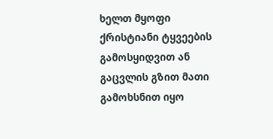ხელთ მყოფი ქრისტიანი ტყვეების გამოსყიდვით ან გაცვლის გზით მათი გამოხსნით იყო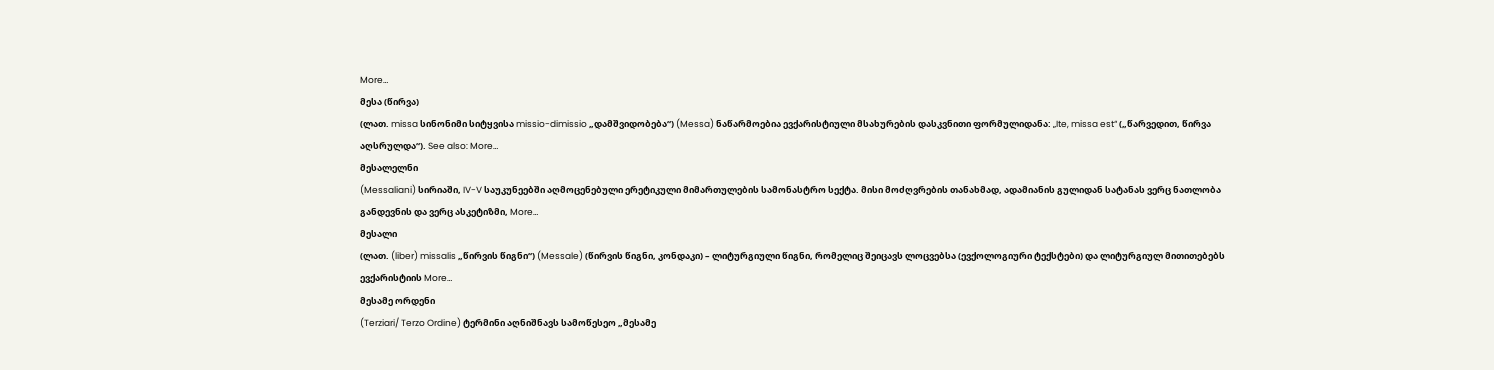More…
მესა (წირვა)
(ლათ. missa სინონიმი სიტყვისა missio-dimissio „დამშვიდობება“) (Messa) ნაწარმოებია ევქარისტიული მსახურების დასკვნითი ფორმულიდანა: „Ite, missa est“ („წარვედით, წირვა აღსრულდა“). See also: More…
მესალელნი
(Messaliani) სირიაში, IV-V საუკუნეებში აღმოცენებული ერეტიკული მიმართულების სამონასტრო სექტა. მისი მოძღვრების თანახმად, ადამიანის გულიდან სატანას ვერც ნათლობა განდევნის და ვერც ასკეტიზმი, More…
მესალი
(ლათ. (liber) missalis „წირვის წიგნი“) (Messale) (წირვის წიგნი, კონდაკი) – ლიტურგიული წიგნი, რომელიც შეიცავს ლოცვებსა (ევქოლოგიური ტექსტები) და ლიტურგიულ მითითებებს ევქარისტიის More…
მესამე ორდენი
(Terziari/ Terzo Ordine) ტერმინი აღნიშნავს სამოწესეო „მესამე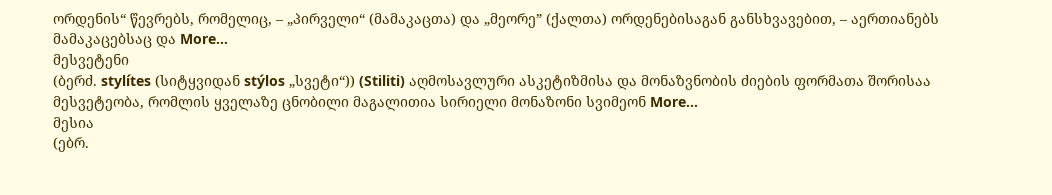ორდენის“ წევრებს, რომელიც, – „პირველი“ (მამაკაცთა) და „მეორე” (ქალთა) ორდენებისაგან განსხვავებით, – აერთიანებს მამაკაცებსაც და More…
მესვეტენი
(ბერძ. stylítes (სიტყვიდან stýlos „სვეტი“)) (Stiliti) აღმოსავლური ასკეტიზმისა და მონაზვნობის ძიების ფორმათა შორისაა მესვეტეობა, რომლის ყველაზე ცნობილი მაგალითია სირიელი მონაზონი სვიმეონ More…
მესია
(ებრ.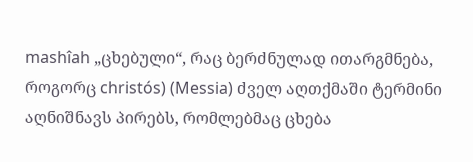mashîah „ცხებული“, რაც ბერძნულად ითარგმნება, როგორც christós) (Messia) ძველ აღთქმაში ტერმინი აღნიშნავს პირებს, რომლებმაც ცხება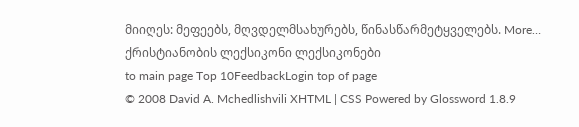მიიღეს: მეფეებს, მღვდელმსახურებს, წინასწარმეტყველებს. More…
ქრისტიანობის ლექსიკონი ლექსიკონები
to main page Top 10FeedbackLogin top of page
© 2008 David A. Mchedlishvili XHTML | CSS Powered by Glossword 1.8.9